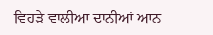ਵਿਹੜੇ ਵਾਲੀਆ ਦਾਨੀਆਂ ਆਨ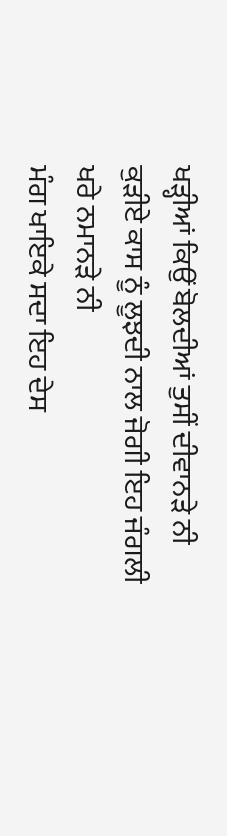ਖੜ੍ਹੀਆਂ ਕਿਉਂ ਬੋਲਦੀਆਂ ਤੁਸੀਂ ਦੀਵਾਨੜੇ ਨੀ
ਕੁੜੀਏ ਕਾਸ ਨੂੰ ਲੂਝਦੀ ਨਾਲ ਜੋਗੀ ਇਹ ਜੰਗਲੀ ਖਰੇ ਨਮਾਨੜੇ ਨੀ
ਮੰਗ ਖਾਇਕੇ ਸਦਾ ਇਹ ਦੇਸ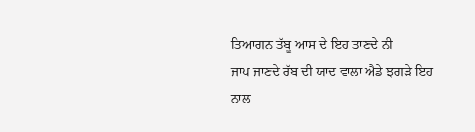ਤਿਆਗਨ ਤੱਬੂ ਆਸ ਦੇ ਇਹ ਤਾਣਦੇ ਨੀ
ਜਾਪ ਜਾਣਦੇ ਰੱਬ ਦੀ ਯਾਦ ਵਾਲਾ ਐਡੇ ਝਗੜੇ ਇਹ ਨਾਲ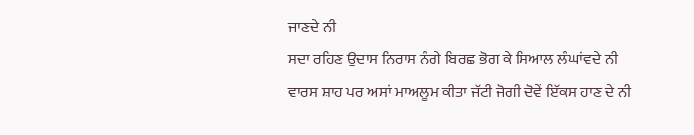ਜਾਣਦੇ ਨੀ
ਸਦਾ ਰਹਿਣ ਉਦਾਸ ਨਿਰਾਸ ਨੰਗੇ ਬਿਰਛ ਭੋਗ ਕੇ ਸਿਆਲ ਲੰਘਾਂਵਦੇ ਨੀ
ਵਾਰਸ ਸ਼ਾਹ ਪਰ ਅਸਾਂ ਮਾਅਲੂਮ ਕੀਤਾ ਜੱਟੀ ਜੋਗੀ ਦੋਵੇਂ ਇੱਕਸ ਹਾਣ ਦੇ ਨੀ